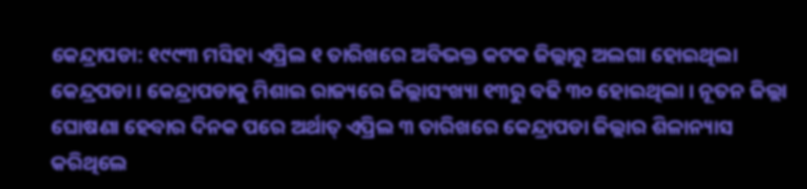କେନ୍ଦ୍ରାପଡା: ୧୯୯୩ ମସିହା ଏପ୍ରିଲ ୧ ତାରିଖରେ ଅବିଭକ୍ତ କଟକ ଜିଲ୍ଲାରୁ ଅଲଗା ହୋଇଥିଲା କେନ୍ଦ୍ରପଡା । କେନ୍ଦ୍ରାପଡାକୁ ମିଶାଇ ରାଜ୍ୟରେ ଜିଲ୍ଲାସଂଖ୍ୟା ୧୩ରୁ ବଢି ୩୦ ହୋଇଥିଲା । ନୂତନ ଜିଲ୍ଲା ଘୋଷଣା ହେବାର ଦିନକ ପରେ ଅର୍ଥାତ୍ ଏପ୍ରିଲ ୩ ତାରିଖରେ କେନ୍ଦ୍ରାପଡା ଜିଲ୍ଲାର ଶିଳାନ୍ୟାସ କରିଥିଲେ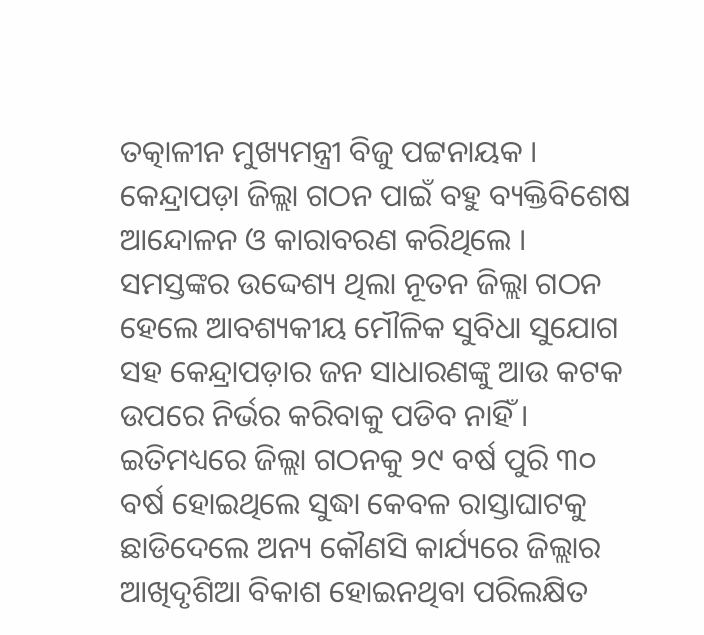ତତ୍କାଳୀନ ମୁଖ୍ୟମନ୍ତ୍ରୀ ବିଜୁ ପଟ୍ଟନାୟକ । କେନ୍ଦ୍ରାପଡ଼ା ଜିଲ୍ଲା ଗଠନ ପାଇଁ ବହୁ ବ୍ୟକ୍ତିବିଶେଷ ଆନ୍ଦୋଳନ ଓ କାରାବରଣ କରିଥିଲେ । ସମସ୍ତଙ୍କର ଉଦ୍ଦେଶ୍ୟ ଥିଲା ନୂତନ ଜିଲ୍ଲା ଗଠନ ହେଲେ ଆବଶ୍ୟକୀୟ ମୌଳିକ ସୁବିଧା ସୁଯୋଗ ସହ କେନ୍ଦ୍ରାପଡ଼ାର ଜନ ସାଧାରଣଙ୍କୁ ଆଉ କଟକ ଉପରେ ନିର୍ଭର କରିବାକୁ ପଡିବ ନାହିଁ । ଇତିମଧ୍ୟରେ ଜିଲ୍ଲା ଗଠନକୁ ୨୯ ବର୍ଷ ପୁରି ୩୦ ବର୍ଷ ହୋଇଥିଲେ ସୁଦ୍ଧା କେବଳ ରାସ୍ତାଘାଟକୁ ଛାଡିଦେଲେ ଅନ୍ୟ କୌଣସି କାର୍ଯ୍ୟରେ ଜିଲ୍ଲାର ଆଖିଦୃଶିଆ ବିକାଶ ହୋଇନଥିବା ପରିଲକ୍ଷିତ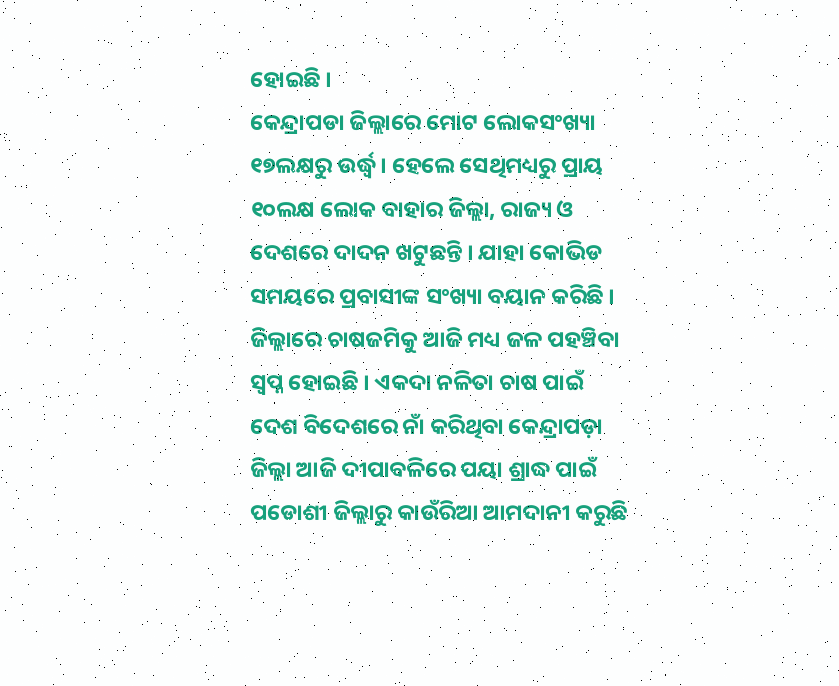ହୋଇଛି ।
କେନ୍ଦ୍ରାପଡା ଜିଲ୍ଲାରେ ମୋଟ ଲୋକସଂଖ୍ୟା ୧୭ଲକ୍ଷରୁ ଉର୍ଦ୍ଧ୍ବ । ହେଲେ ସେଥିମଧ୍ୟରୁ ପ୍ରାୟ ୧୦ଲକ୍ଷ ଲୋକ ବାହାର ଜିଲ୍ଲା, ରାଜ୍ୟ ଓ ଦେଶରେ ଦାଦନ ଖଟୁଛନ୍ତି । ଯାହା କୋଭିଡ ସମୟରେ ପ୍ରବାସୀଙ୍କ ସଂଖ୍ୟା ବୟାନ କରିଛି । ଜିଲ୍ଲାରେ ଚାଷଜମିକୁ ଆଜି ମଧ୍ୟ ଜଳ ପହଞ୍ଚିବା ସ୍ୱପ୍ନ ହୋଇଛି । ଏକଦା ନଳିତା ଚାଷ ପାଇଁ ଦେଶ ବିଦେଶରେ ନାଁ କରିଥିବା କେନ୍ଦ୍ରାପଡ଼ା ଜିଲ୍ଲା ଆଜି ଦୀପାବଳିରେ ପୟା ଶ୍ରାଦ୍ଧ ପାଇଁ ପଡୋଶୀ ଜିଲ୍ଲାରୁ କାଉଁରିଆ ଆମଦାନୀ କରୁଛି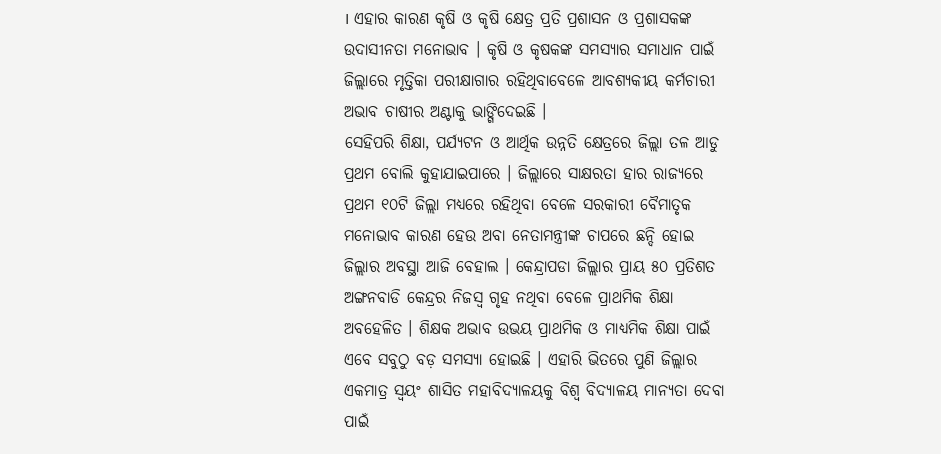। ଏହାର କାରଣ କୃଷି ଓ କୃଷି କ୍ଷେତ୍ର ପ୍ରତି ପ୍ରଶାସନ ଓ ପ୍ରଶାସକଙ୍କ ଉଦାସୀନତା ମନୋଭାବ । କୃଷି ଓ କୃଷକଙ୍କ ସମସ୍ୟାର ସମାଧାନ ପାଇଁ ଜିଲ୍ଲାରେ ମୃତ୍ତିକା ପରୀକ୍ଷାଗାର ରହିଥିବାବେଳେ ଆବଶ୍ୟକୀୟ କର୍ମଚାରୀ ଅଭାବ ଚାଷୀର ଅଣ୍ଟାକୁ ଭାଙ୍ଗିଦେଇଛି ।
ସେହିପରି ଶିକ୍ଷା, ପର୍ଯ୍ୟଟନ ଓ ଆର୍ଥିକ ଉନ୍ନତି କ୍ଷେତ୍ରରେ ଜିଲ୍ଲା ତଳ ଆଡୁ ପ୍ରଥମ ବୋଲି କୁହାଯାଇପାରେ । ଜିଲ୍ଲାରେ ସାକ୍ଷରତା ହାର ରାଜ୍ୟରେ ପ୍ରଥମ ୧୦ଟି ଜିଲ୍ଲା ମଧ୍ୟରେ ରହିଥିବା ବେଳେ ସରକାରୀ ବୈମାତୃକ ମନୋଭାବ କାରଣ ହେଉ ଅବା ନେତାମନ୍ତ୍ରୀଙ୍କ ଚାପରେ ଛନ୍ଦି ହୋଇ ଜିଲ୍ଲାର ଅବସ୍ଥା ଆଜି ବେହାଲ । କେନ୍ଦ୍ରାପଡା ଜିଲ୍ଲାର ପ୍ରାୟ ୫୦ ପ୍ରତିଶତ ଅଙ୍ଗନବାଡି କେନ୍ଦ୍ରର ନିଜସ୍ୱ ଗୃହ ନଥିବା ବେଳେ ପ୍ରାଥମିକ ଶିକ୍ଷା ଅବହେଳିତ । ଶିକ୍ଷକ ଅଭାବ ଉଭୟ ପ୍ରାଥମିକ ଓ ମାଧ୍ୟମିକ ଶିକ୍ଷା ପାଇଁ ଏବେ ସବୁଠୁ ବଡ଼ ସମସ୍ୟା ହୋଇଛି । ଏହାରି ଭିତରେ ପୁଣି ଜିଲ୍ଲାର ଏକମାତ୍ର ସ୍ୱୟଂ ଶାସିତ ମହାବିଦ୍ୟାଳୟକୁ ବିଶ୍ୱ ବିଦ୍ୟାଳୟ ମାନ୍ୟତା ଦେବା ପାଇଁ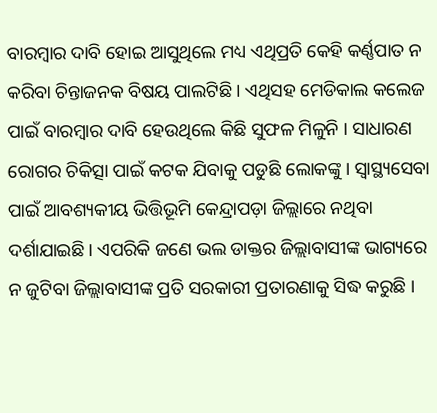ବାରମ୍ବାର ଦାବି ହୋଇ ଆସୁଥିଲେ ମଧ୍ୟ ଏଥିପ୍ରତି କେହି କର୍ଣ୍ଣପାତ ନ କରିବା ଚିନ୍ତାଜନକ ବିଷୟ ପାଲଟିଛି । ଏଥିସହ ମେଡିକାଲ କଲେଜ ପାଇଁ ବାରମ୍ବାର ଦାବି ହେଉଥିଲେ କିଛି ସୁଫଳ ମିଳୁନି । ସାଧାରଣ ରୋଗର ଚିକିତ୍ସା ପାଇଁ କଟକ ଯିବାକୁ ପଡୁଛି ଲୋକଙ୍କୁ । ସ୍ୱାସ୍ଥ୍ୟସେବା ପାଇଁ ଆବଶ୍ୟକୀୟ ଭିତ୍ତିଭୂମି କେନ୍ଦ୍ରାପଡ଼ା ଜିଲ୍ଲାରେ ନଥିବା ଦର୍ଶାଯାଇଛି । ଏପରିକି ଜଣେ ଭଲ ଡାକ୍ତର ଜିଲ୍ଲାବାସୀଙ୍କ ଭାଗ୍ୟରେ ନ ଜୁଟିବା ଜିଲ୍ଲାବାସୀଙ୍କ ପ୍ରତି ସରକାରୀ ପ୍ରତାରଣାକୁ ସିଦ୍ଧ କରୁଛି ।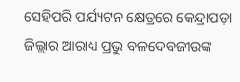ସେହିପରି ପର୍ଯ୍ୟଟନ କ୍ଷେତ୍ରରେ କେନ୍ଦ୍ରାପଡ଼ା ଜିଲ୍ଲାର ଆରାଧ୍ୟ ପ୍ରଭୁ ବଳଦେବଜୀଉଙ୍କ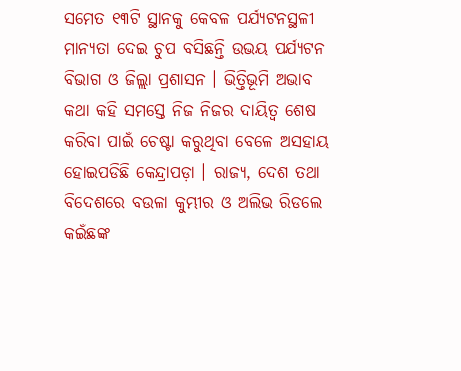ସମେତ ୧୩ଟି ସ୍ଥାନକୁ କେବଳ ପର୍ଯ୍ୟଟନସ୍ଥଳୀ ମାନ୍ୟତା ଦେଇ ଚୁପ ବସିଛନ୍ତି ଉଭୟ ପର୍ଯ୍ୟଟନ ବିଭାଗ ଓ ଜିଲ୍ଲା ପ୍ରଶାସନ । ଭିତ୍ତିଭୂମି ଅଭାବ କଥା କହି ସମସ୍ତେ ନିଜ ନିଜର ଦାୟିତ୍ୱ ଶେଷ କରିବା ପାଇଁ ଚେଷ୍ଟା କରୁଥିବା ବେଳେ ଅସହାୟ ହୋଇପଡିଛି କେନ୍ଦ୍ରାପଡ଼ା । ରାଜ୍ୟ, ଦେଶ ତଥା ବିଦେଶରେ ବଉଳା କୁମ୍ଭୀର ଓ ଅଲିଭ ରିଡଲେ କଇଁଛଙ୍କ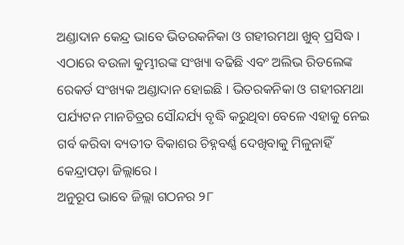ଅଣ୍ଡାଦାନ କେନ୍ଦ୍ର ଭାବେ ଭିତରକନିକା ଓ ଗହୀରମଥା ଖୁବ୍ ପ୍ରସିଦ୍ଧ । ଏଠାରେ ବଉଳା କୁମ୍ଭୀରଙ୍କ ସଂଖ୍ୟା ବଢିଛି ଏବଂ ଅଲିଭ ରିଡଲେଙ୍କ ରେକର୍ଡ ସଂଖ୍ୟକ ଅଣ୍ଡାଦାନ ହୋଇଛି । ଭିତରକନିକା ଓ ଗହୀରମଥା ପର୍ଯ୍ୟଟନ ମାନଚିତ୍ରର ସୌନ୍ଦର୍ଯ୍ୟ ବୃଦ୍ଧି କରୁଥିବା ବେଳେ ଏହାକୁ ନେଇ ଗର୍ବ କରିବା ବ୍ୟତୀତ ବିକାଶର ଚିହ୍ନବର୍ଣ୍ଣ ଦେଖିବାକୁ ମିଳୁନାହିଁ କେନ୍ଦ୍ରାପଡ଼ା ଜିଲ୍ଲାରେ ।
ଅନୁରୂପ ଭାବେ ଜିଲ୍ଲା ଗଠନର ୨୮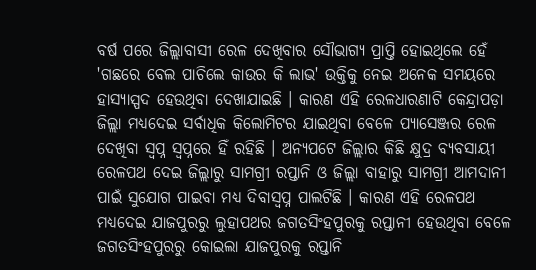ବର୍ଷ ପରେ ଜିଲ୍ଲାବାସୀ ରେଳ ଦେଖିବାର ସୌଭାଗ୍ୟ ପ୍ରାପ୍ତି ହୋଇଥିଲେ ହେଁ 'ଗଛରେ ବେଲ ପାଚିଲେ କାଉର କି ଲାଭ' ଉକ୍ତିକୁ ନେଇ ଅନେକ ସମୟରେ ହାସ୍ୟାସ୍ପଦ ହେଉଥିବା ଦେଖାଯାଇଛି । କାରଣ ଏହି ରେଳଧାରଣାଟି କେନ୍ଦ୍ରାପଡ଼ା ଜିଲ୍ଲା ମଧ୍ୟଦେଇ ସର୍ବାଧିକ କିଲୋମିଟର ଯାଇଥିବା ବେଳେ ପ୍ୟାସେଞ୍ଜର ରେଳ ଦେଖିବା ସ୍ୱପ୍ନ ସ୍ୱପ୍ନରେ ହିଁ ରହିଛି । ଅନ୍ୟପଟେ ଜିଲ୍ଲାର କିଛି କ୍ଷୁଦ୍ର ବ୍ୟବସାୟୀ ରେଳପଥ ଦେଇ ଜିଲ୍ଲାରୁ ସାମଗ୍ରୀ ରପ୍ତାନି ଓ ଜିଲ୍ଲା ବାହାରୁ ସାମଗ୍ରୀ ଆମଦାନୀ ପାଇଁ ସୁଯୋଗ ପାଇବା ମଧ୍ୟ ଦିବାସ୍ବପ୍ନ ପାଲଟିଛି । କାରଣ ଏହି ରେଳପଥ ମଧ୍ୟଦେଇ ଯାଜପୁରରୁ ଲୁହାପଥର ଜଗତସିଂହପୁରକୁ ରପ୍ତାନୀ ହେଉଥିବା ବେଳେ ଜଗତସିଂହପୁରରୁ କୋଇଲା ଯାଜପୁରକୁ ରପ୍ତାନି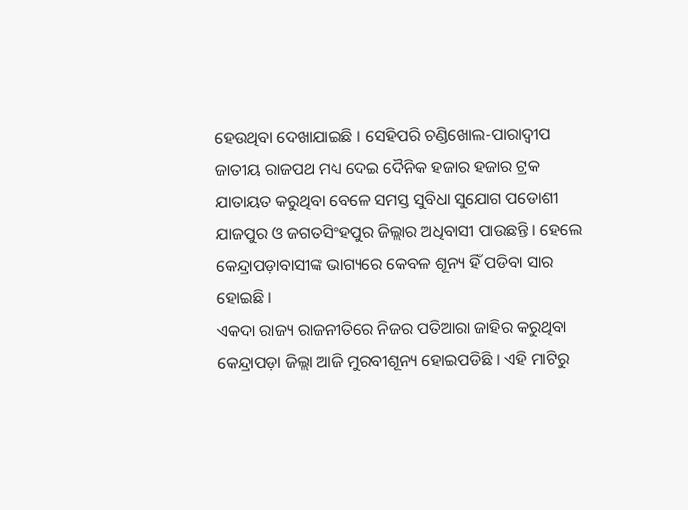ହେଉଥିବା ଦେଖାଯାଇଛି । ସେହିପରି ଚଣ୍ଡିଖୋଲ-ପାରାଦ୍ବୀପ ଜାତୀୟ ରାଜପଥ ମଧ୍ୟ ଦେଇ ଦୈନିକ ହଜାର ହଜାର ଟ୍ରକ ଯାତାୟତ କରୁଥିବା ବେଳେ ସମସ୍ତ ସୁବିଧା ସୁଯୋଗ ପଡୋଶୀ ଯାଜପୁର ଓ ଜଗତସିଂହପୁର ଜିଲ୍ଲାର ଅଧିବାସୀ ପାଉଛନ୍ତି । ହେଲେ କେନ୍ଦ୍ରାପଡ଼ାବାସୀଙ୍କ ଭାଗ୍ୟରେ କେବଳ ଶୂନ୍ୟ ହିଁ ପଡିବା ସାର ହୋଇଛି ।
ଏକଦା ରାଜ୍ୟ ରାଜନୀତିରେ ନିଜର ପତିଆରା ଜାହିର କରୁଥିବା କେନ୍ଦ୍ରାପଡ଼ା ଜିଲ୍ଲା ଆଜି ମୁରବୀଶୂନ୍ୟ ହୋଇପଡିଛି । ଏହି ମାଟିରୁ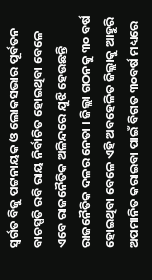ସ୍ବର୍ଗତ ବିଜୁ ପଟ୍ଟନାୟକ ଓ ଲୋକସଭାର ପୂର୍ବତନ ବାଚସ୍ପତି ରବି ରାୟ ନିର୍ବାଚିତ ହୋଇଥିବା ବେଳେ ଏବେ ରାଜନୈତିକ ଅଳିନ୍ଦରେ ଯୁଝି ହେଉଛନ୍ତି ରାଜନୈତିକ ଦଳର ନେତା । ଜିଲ୍ଲା ଗଠନକୁ ୩୦ ବର୍ଷ ହୋଇଥିବା ବେଳେ ଏହି ଅବହେଳିତ ଜିଲ୍ଲାକୁ ଆହୁରି ଅପମାନିତ କରାଇବା ପାଇଁ ବିଗତ ୩୦ବର୍ଷ ମଧ୍ୟରେ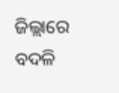ଜିଲ୍ଲାରେ ବଦଳି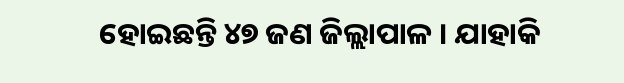ହୋଇଛନ୍ତି ୪୭ ଜଣ ଜିଲ୍ଲାପାଳ । ଯାହାକି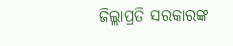ଜିଲ୍ଲାପ୍ରତି ସରକାରଙ୍କ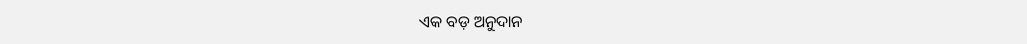ଏକ ବଡ଼ ଅନୁଦାନ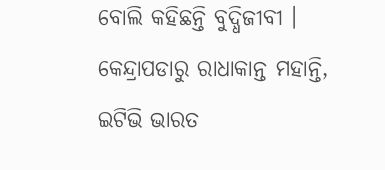ବୋଲି କହିଛନ୍ତି ବୁଦ୍ଧିଜୀବୀ ।
କେନ୍ଦ୍ରାପଡାରୁ ରାଧାକାନ୍ତ ମହାନ୍ତି, ଇଟିଭି ଭାରତ